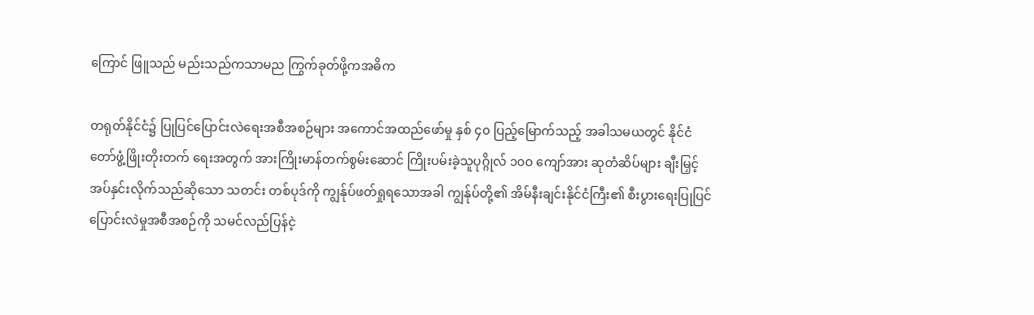ကြောင် ဖြူသည် မည်းသည်ကသာမည ကြွက်ခုတ်ဖို့ကအဓိက

တရုတ်နိုင်ငံ၌ ပြုပြင်ပြောင်းလဲရေးအစီအစဉ်များ အကောင်အထည်ဖော်မှု နှစ် ၄၀ ပြည့်မြောက်သည့် အခါသမယတွင် နိုင်ငံတော်ဖွံ့ဖြိုးတိုးတက် ရေးအတွက် အားကြိုးမာန်တက်စွမ်းဆောင် ကြိုးပမ်းခဲ့သူပုဂ္ဂိုလ် ၁၀ဝ ကျော်အား ဆုတံဆိပ်များ ချီးမြှင့်အပ်နှင်းလိုက်သည်ဆိုသော သတင်း တစ်ပုဒ်ကို ကျွန်ုပ်ဖတ်ရှုရသောအခါ ကျွန်ုပ်တို့၏ အိမ်နီးချင်းနိုင်ငံကြီး၏ စီးပွားရေးပြုပြင်ပြောင်းလဲမှုအစီအစဉ်ကို သမင်လည်ပြန်ငဲ့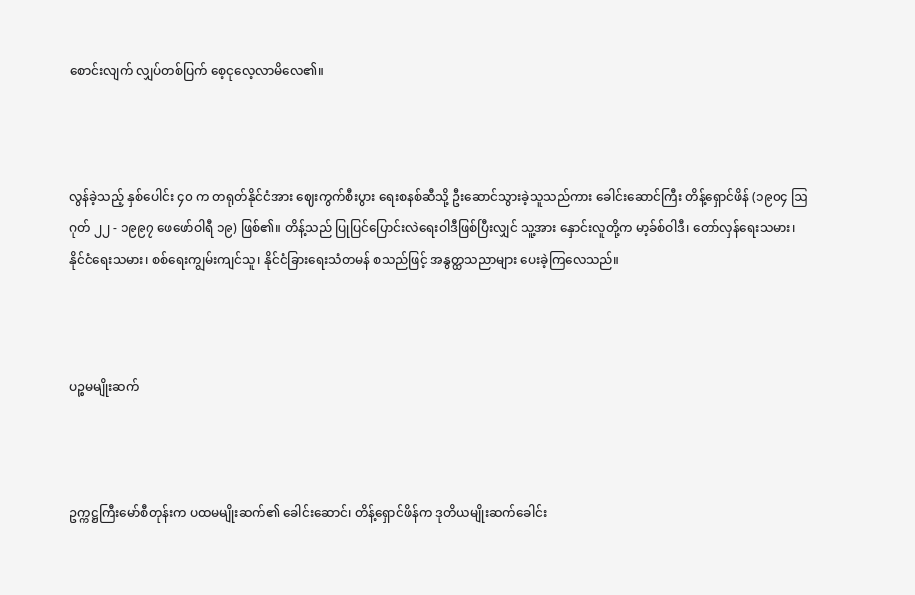စောင်းလျက် လျှပ်တစ်ပြက် စေ့ငုလေ့လာမိလေ၏။



လွန်ခဲ့သည့် နှစ်ပေါင်း ၄၀ က တရုတ်နိုင်ငံအား ဈေးကွက်စီးပွား ရေးစနစ်ဆီသို့ ဦးဆောင်သွားခဲ့သူသည်ကား ခေါင်းဆောင်ကြီး တိန့်ရှောင်ဖိန် (၁၉၀၄ ဩဂုတ် ၂၂ - ၁၉၉၇ ဖေဖော်ဝါရီ ၁၉) ဖြစ်၏။ တိန့်သည် ပြုပြင်ပြောင်းလဲရေးဝါဒီဖြစ်ပြီးလျှင် သူ့အား နှောင်းလူတို့က မာ့ခ်စ်ဝါဒီ၊ တော်လှန်ရေးသမား၊ နိုင်ငံရေးသမား၊ စစ်ရေးကျွမ်းကျင်သူ၊ နိုင်ငံခြားရေးသံတမန် စသည်ဖြင့် အနွတ္ထသညာများ ပေးခဲ့ကြလေသည်။



ပဉ္စမမျိုးဆက်



ဥက္ကဋ္ဌကြီးမော်စီတုန်းက ပထမမျိုးဆက်၏ ခေါင်းဆောင်၊ တိန့်ရှောင်ဖိန်က ဒုတိယမျိုးဆက်ခေါင်း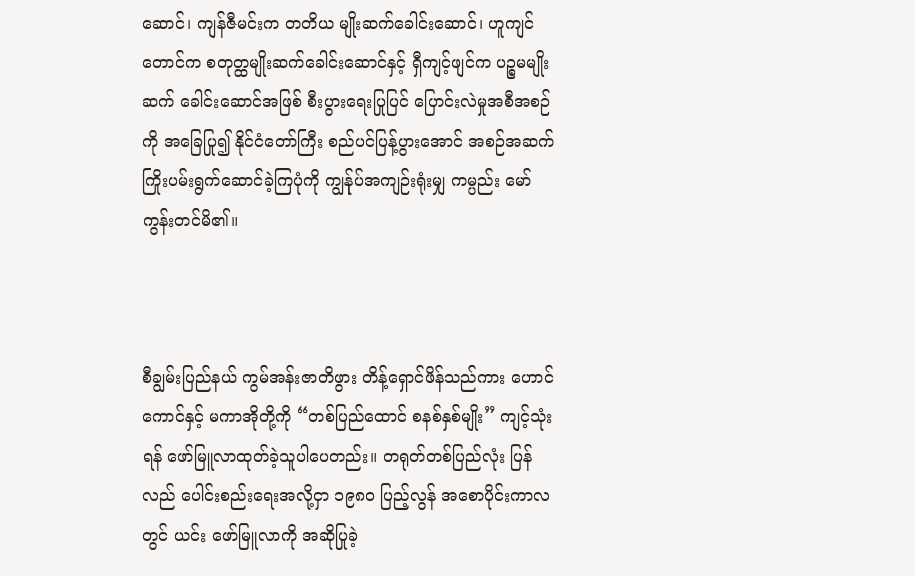ဆောင်၊ ကျန်ဇီမင်းက တတိယ မျိုးဆက်ခေါင်းဆောင်၊ ဟူကျင်တောင်က စတုတ္ထမျိုးဆက်ခေါင်းဆောင်နှင့် ရှီကျင့်ဖျင်က ပဉ္စမမျိုးဆက် ခေါင်းဆောင်အဖြစ် စီးပွားရေးပြုပြင် ပြောင်းလဲမှုအစီအစဉ်ကို အခြေပြု၍ နိုင်ငံတော်ကြီး စည်ပင်ပြန့်ပွားအောင် အစဉ်အဆက် ကြိုးပမ်းရွက်ဆောင်ခဲ့ကြပုံကို ကျွန်ုပ်အကျဉ်းရုံးမျှ ကမ္ပည်း မော်ကွန်းတင်မိ၏။



စီချွမ်းပြည်နယ် ကွမ်အန်းဇာတိဖွား တိန့်ရှောင်ဖိန်သည်ကား ဟောင်ကောင်နှင့် မကာအိုတို့ကို “တစ်ပြည်ထောင် စနစ်နှစ်မျိုး” ကျင့်သုံးရန် ဖော်မြူလာထုတ်ခဲ့သူပါပေတည်း။ တရုတ်တစ်ပြည်လုံး ပြန်လည် ပေါင်းစည်းရေးအလို့ငှာ ၁၉၈၀ ပြည့်လွန် အစောပိုင်းကာလတွင် ယင်း ဖော်မြူလာကို အဆိုပြုခဲ့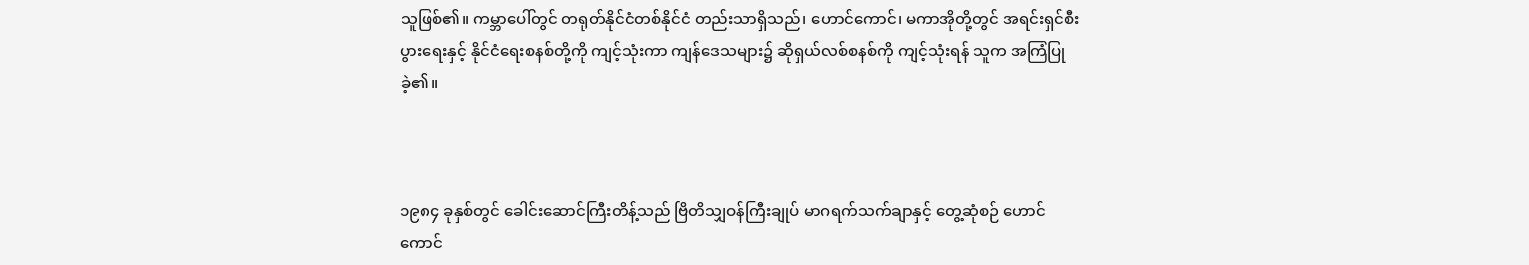သူဖြစ်၏။ ကမ္ဘာပေါ်တွင် တရုတ်နိုင်ငံတစ်နိုင်ငံ တည်းသာရှိသည်၊ ဟောင်ကောင်၊ မကာအိုတို့တွင် အရင်းရှင်စီးပွားရေးနှင့် နိုင်ငံရေးစနစ်တို့ကို ကျင့်သုံးကာ ကျန်ဒေသများ၌ ဆိုရှယ်လစ်စနစ်ကို ကျင့်သုံးရန် သူက အကြံပြုခဲ့၏။



၁၉၈၄ ခုနှစ်တွင် ခေါင်းဆောင်ကြီးတိန့်သည် ဗြိတိသျှဝန်ကြီးချုပ် မာဂရက်သက်ချာနှင့် တွေ့ဆုံစဉ် ဟောင်ကောင်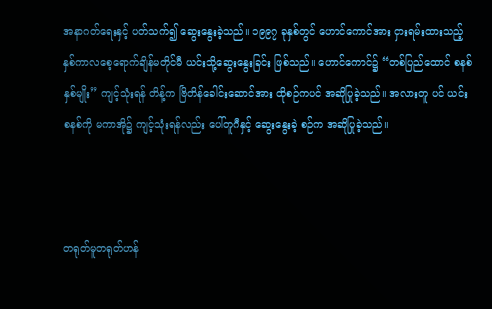အနာဂတ်ရေးနှင့် ပတ်သက်၍ ဆွေးနွေးခဲ့သည်။ ၁၉၉၇ ခုနှစ်တွင် ဟောင်ကောင်အား ငှားရမ်းထားသည့် နှစ်ကာလစေ့ရောက်ချိန်မတိုင်မီ ယင်းသို့ဆွေးနွေးခြင်း ဖြစ်သည်။ ဟောင်ကောင်၌ “တစ်ပြည်ထောင် စနစ်နှစ်မျိုး” ကျင့်သုံးရန် တိန့်က ဗြိတိန်ခေါင်းဆောင်အား ထိုစဉ်ကပင် အဆိုပြုခဲ့သည်။ အလားတူ ပင် ယင်းစနစ်ကို မကာအို၌ ကျင့်သုံးရန်လည်း ပေါ်တူဂီနှင့် ဆွေးနွေးခဲ့ စဉ်က အဆိုပြုခဲ့သည်။



တရုတ်မူတရုတ်ဟန်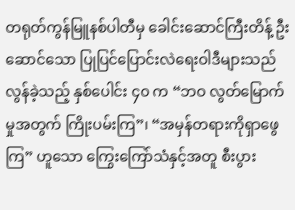တရုတ်ကွန်မြူနစ်ပါတီမှ ခေါင်းဆောင်ကြီးတိန့် ဦးဆောင်သော ပြုပြင်ပြောင်းလဲရေးဝါဒီများသည် လွန်ခဲ့သည့် နှစ်ပေါင်း ၄၀ က “ဘဝ လွတ်မြောက်မှုအတွက် ကြိုးပမ်းကြ”၊ “အမှန်တရားကိုရှာဖွေကြ” ဟူသော ကြွေးကြော်သံနှင့်အတူ စီးပွား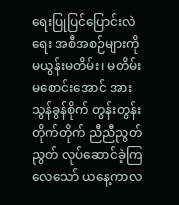ရေးပြုပြင်ပြောင်းလဲရေး အစီအစဉ်များကို မယွန်းမတိမ်း၊ မတိမ်းမစောင်းအောင် အားသွန်ခွန်စိုက် တွန်းတွန်းတိုက်တိုက် ညီညီညွတ်ညွတ် လုပ်ဆောင်ခဲ့ကြလေသော် ယနေ့ကာလ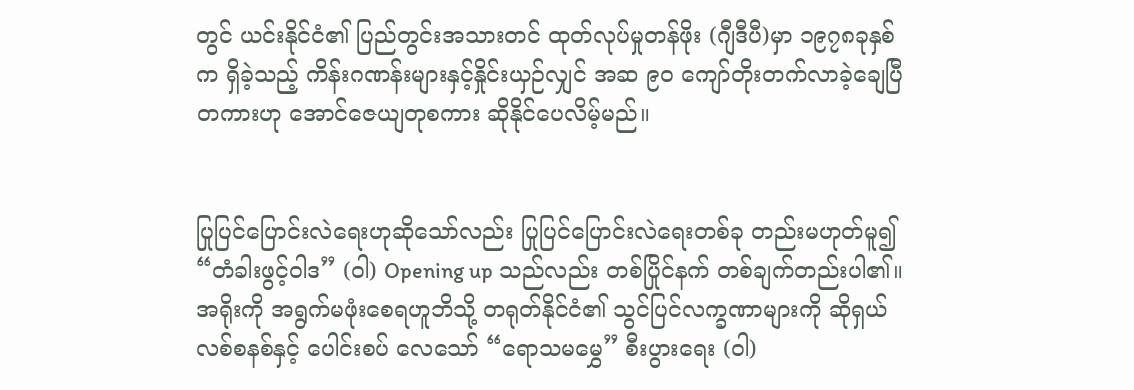တွင် ယင်းနိုင်ငံ၏ ပြည်တွင်းအသားတင် ထုတ်လုပ်မှုတန်ဖိုး (ဂျီဒီပီ)မှာ ၁၉၇၈ခုနှစ်က ရှိခဲ့သည့် ကိန်းဂဏန်းများနှင့်နှိုင်းယှဉ်လျှင် အဆ ၉၀ ကျော်တိုးတက်လာခဲ့ချေပြီတကားဟု အောင်ဇေယျတုစကား ဆိုနိုင်ပေလိမ့်မည်။


ပြုပြင်ပြောင်းလဲရေးဟုဆိုသော်လည်း ပြုပြင်ပြောင်းလဲရေးတစ်ခု တည်းမဟုတ်မူ၍ “တံခါးဖွင့်ဝါဒ” (ဝါ) Opening up သည်လည်း တစ်ပြိုင်နက် တစ်ချက်တည်းပါ၏။ အရိုးကို အရွက်မဖုံးစေရဟူဘိသို့ တရုတ်နိုင်ငံ၏ သွင်ပြင်လက္ခဏာများကို ဆိုရှယ်လစ်စနစ်နှင့် ပေါင်းစပ် လေသော် “ရောသမမွှေ” စီးပွားရေး (ဝါ)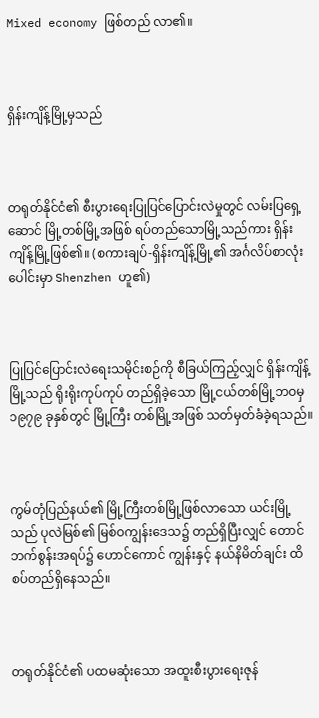Mixed economy ဖြစ်တည် လာ၏။



ရှိန်းကျိန့်မြို့မှသည်



တရုတ်နိုင်ငံ၏ စီးပွားရေးပြုပြင်ပြောင်းလဲမှုတွင် လမ်းပြရှေ့ဆောင် မြို့တစ်မြို့အဖြစ် ရပ်တည်သောမြို့သည်ကား ရှိန်းကျိန့်မြို့ဖြစ်၏။ (စကားချပ်-ရှိန်းကျိန့်မြို့၏ အင်္ဂလိပ်စာလုံးပေါင်းမှာ Shenzhen ဟူ၏)



ပြုပြင်ပြောင်းလဲရေးသမိုင်းစဉ်ကို စီခြယ်ကြည့်လျှင် ရှိန်းကျိန့်မြို့သည် ရိုးရိုးကုပ်ကုပ် တည်ရှိခဲ့သော မြို့ငယ်တစ်မြို့ဘဝမှ ၁၉၇၉ ခုနှစ်တွင် မြို့ကြီး တစ်မြို့အဖြစ် သတ်မှတ်ခံခဲ့ရသည်။



ကွမ်တုံပြည်နယ်၏ မြို့ကြီးတစ်မြို့ဖြစ်လာသော ယင်းမြို့သည် ပုလဲမြစ်၏ မြစ်ဝကျွန်းဒေသ၌ တည်ရှိပြီးလျှင် တောင်ဘက်စွန်းအရပ်၌ ဟောင်ကောင် ကျွန်းနှင့် နယ်နိမိတ်ချင်း ထိစပ်တည်ရှိနေသည်။



တရုတ်နိုင်ငံ၏ ပထမဆုံးသော အထူးစီးပွားရေးဇုန်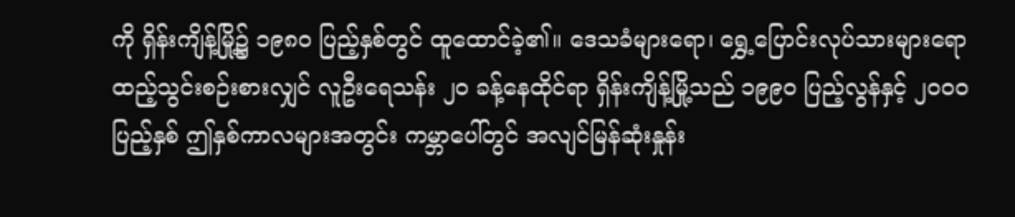ကို ရှိန်းကျိန့်မြို့၌ ၁၉၈၀ ပြည့်နှစ်တွင် ထူထောင်ခဲ့၏။ ဒေသခံများရော၊ ရွှေ့ပြောင်းလုပ်သားများရော ထည့်သွင်းစဉ်းစားလျှင် လူဦးရေသန်း ၂၀ ခန့်နေထိုင်ရာ ရှိန်းကျိန့်မြို့သည် ၁၉၉၀ ပြည့်လွန်နှင့် ၂၀ဝ၀ ပြည့်နှစ် ဤနှစ်ကာလများအတွင်း ကမ္ဘာပေါ်တွင် အလျင်မြန်ဆုံးနှုန်း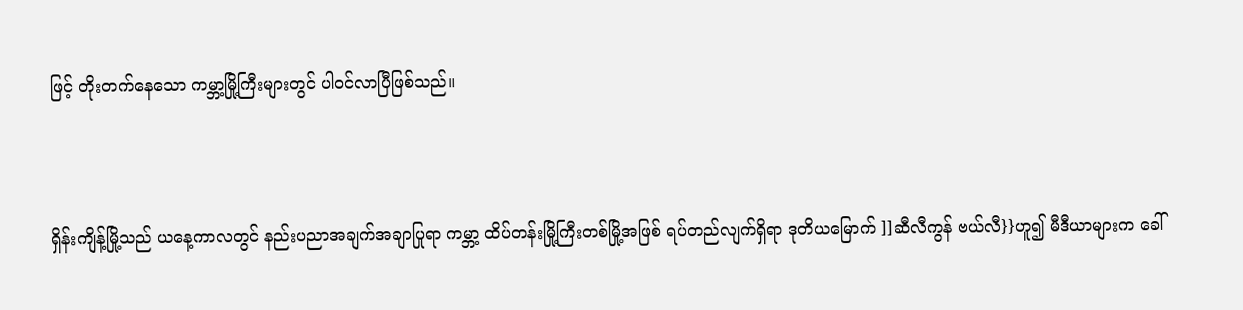ဖြင့် တိုးတက်နေသော ကမ္ဘာ့မြို့ကြီးများတွင် ပါဝင်လာပြီဖြစ်သည်။



ရှိန်းကျိန့်မြို့သည် ယနေ့ကာလတွင် နည်းပညာအချက်အချာပြုရာ ကမ္ဘာ့ ထိပ်တန်းမြို့ကြီးတစ်မြို့အဖြစ် ရပ်တည်လျက်ရှိရာ ဒုတိယမြောက် ]]ဆီလီကွန် ဗယ်လီ}}ဟူ၍ မီဒီယာများက ခေါ်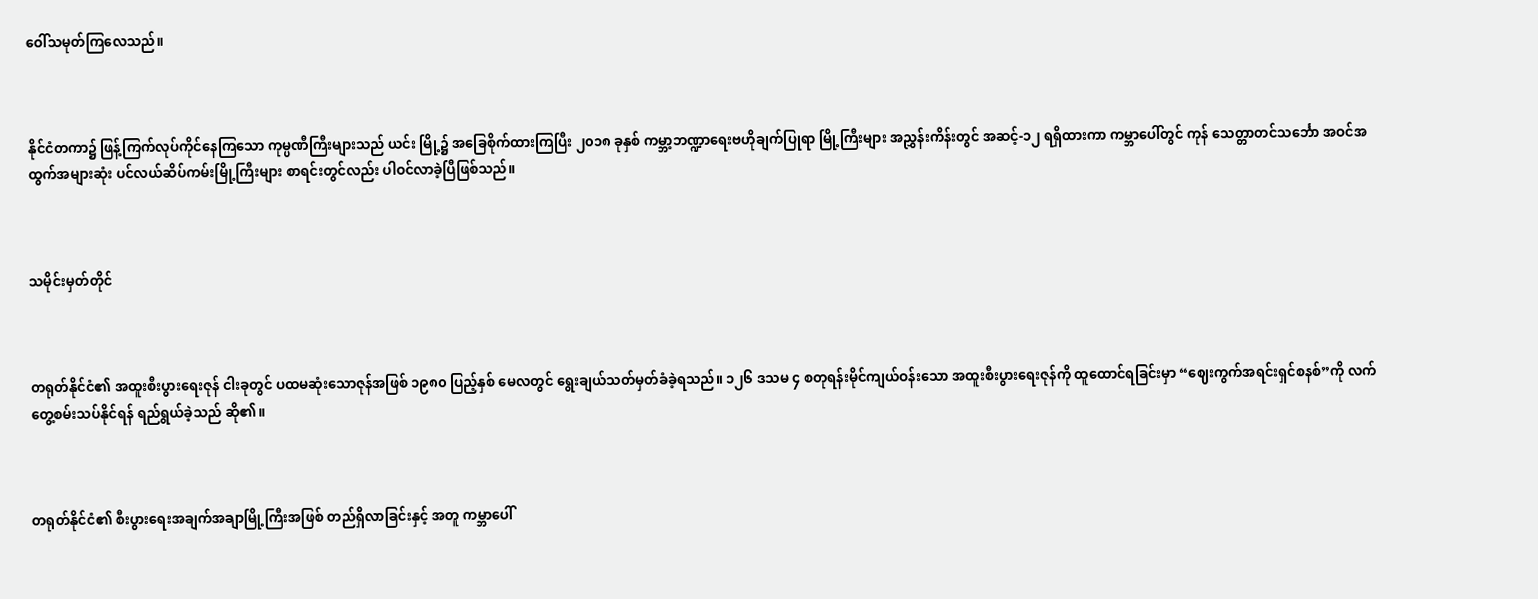ဝေါ်သမုတ်ကြလေသည်။



နိုင်ငံတကာ၌ ဖြန့်ကြက်လုပ်ကိုင်နေကြသော ကုမ္ပဏီကြီးများသည် ယင်း မြို့၌ အခြေစိုက်ထားကြပြီး ၂၀၁၈ ခုနှစ် ကမ္ဘာ့ဘဏ္ဍာရေးဗဟိုချက်ပြုရာ မြို့ကြီးများ အညွှန်းကိန်းတွင် အဆင့်-၁၂ ရရှိထားကာ ကမ္ဘာပေါ်တွင် ကုန် သေတ္တာတင်သင်္ဘော အဝင်အထွက်အများဆုံး ပင်လယ်ဆိပ်ကမ်းမြို့ကြီးများ စာရင်းတွင်လည်း ပါဝင်လာခဲ့ပြီဖြစ်သည်။



သမိုင်းမှတ်တိုင်



တရုတ်နိုင်ငံ၏ အထူးစီးပွားရေးဇုန် ငါးခုတွင် ပထမဆုံးသောဇုန်အဖြစ် ၁၉၈၀ ပြည့်နှစ် မေလတွင် ရွေးချယ်သတ်မှတ်ခံခဲ့ရသည်။ ၁၂၆ ဒသမ ၄ စတုရန်းမိုင်ကျယ်ဝန်းသော အထူးစီးပွားရေးဇုန်ကို ထူထောင်ရခြင်းမှာ “ဈေးကွက်အရင်းရှင်စနစ်”ကို လက်တွေ့စမ်းသပ်နိုင်ရန် ရည်ရွယ်ခဲ့သည် ဆို၏။



တရုတ်နိုင်ငံ၏ စီးပွားရေးအချက်အချာမြို့ကြီးအဖြစ် တည်ရှိလာခြင်းနှင့် အတူ ကမ္ဘာပေါ်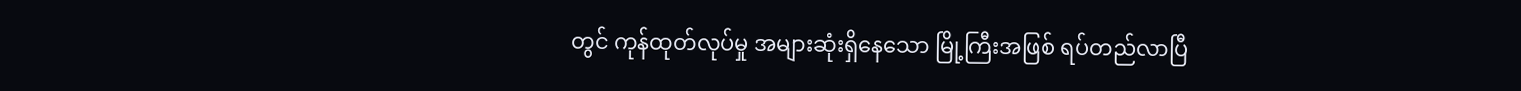တွင် ကုန်ထုတ်လုပ်မှု အများဆုံးရှိနေသော မြို့ကြီးအဖြစ် ရပ်တည်လာပြီ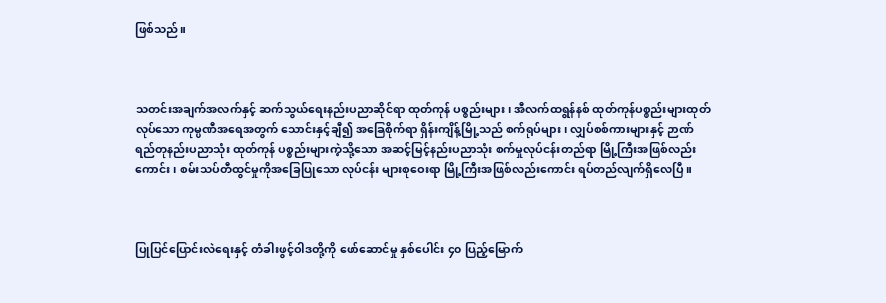ဖြစ်သည်။



သတင်းအချက်အလက်နှင့် ဆက်သွယ်ရေးနည်းပညာဆိုင်ရာ ထုတ်ကုန် ပစ္စည်းများ၊ အီလက်ထရွန်နစ် ထုတ်ကုန်ပစ္စည်းများထုတ်လုပ်သော ကုမ္ပဏီအရေအတွက် သောင်းနှင့်ချီ၍ အခြေစိုက်ရာ ရှိန်းကျိန့်မြို့သည် စက်ရုပ်များ၊ လျှပ်စစ်ကားများနှင့် ဉာဏ်ရည်တုနည်းပညာသုံး ထုတ်ကုန် ပစ္စည်းများကဲ့သို့သော အဆင့်မြင့်နည်းပညာသုံး စက်မှုလုပ်ငန်းတည်ရာ မြို့ကြီးအဖြစ်လည်းကောင်း၊ စမ်းသပ်တီထွင်မှုကိုအခြေပြုသော လုပ်ငန်း များစုဝေးရာ မြို့ကြီးအဖြစ်လည်းကောင်း ရပ်တည်လျက်ရှိလေပြီ။



ပြုပြင်ပြောင်းလဲရေးနှင့် တံခါးဖွင့်ဝါဒတို့ကို ဖော်ဆောင်မှု နှစ်ပေါင်း ၄၀ ပြည့်မြောက်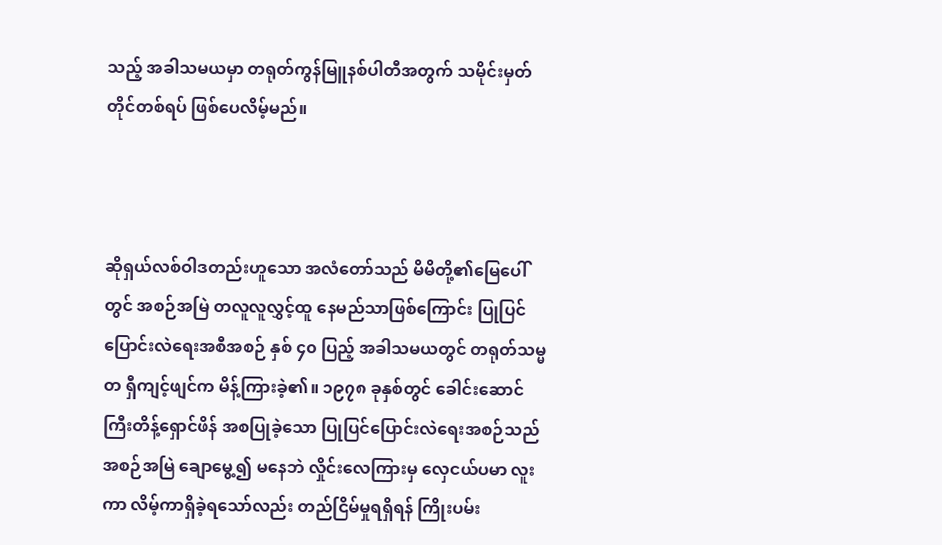သည့် အခါသမယမှာ တရုတ်ကွန်မြူနစ်ပါတီအတွက် သမိုင်းမှတ်တိုင်တစ်ရပ် ဖြစ်ပေလိမ့်မည်။



ဆိုရှယ်လစ်ဝါဒတည်းဟူသော အလံတော်သည် မိမိတို့၏မြေပေါ်တွင် အစဉ်အမြဲ တလူလူလွှင့်ထူ နေမည်သာဖြစ်ကြောင်း ပြုပြင်ပြောင်းလဲရေးအစီအစဉ် နှစ် ၄၀ ပြည့် အခါသမယတွင် တရုတ်သမ္မတ ရှီကျင့်ဖျင်က မိန့်ကြားခဲ့၏။ ၁၉၇၈ ခုနှစ်တွင် ခေါင်းဆောင်ကြီးတိန့်ရှောင်ဖိန် အစပြုခဲ့သော ပြုပြင်ပြောင်းလဲရေးအစဉ်သည် အစဉ်အမြဲ ချောမွေ့၍ မနေဘဲ လှိုင်းလေကြားမှ လှေငယ်ပမာ လူးကာ လိမ့်ကာရှိခဲ့ရသော်လည်း တည်ငြိမ်မှုရရှိရန် ကြိုးပမ်း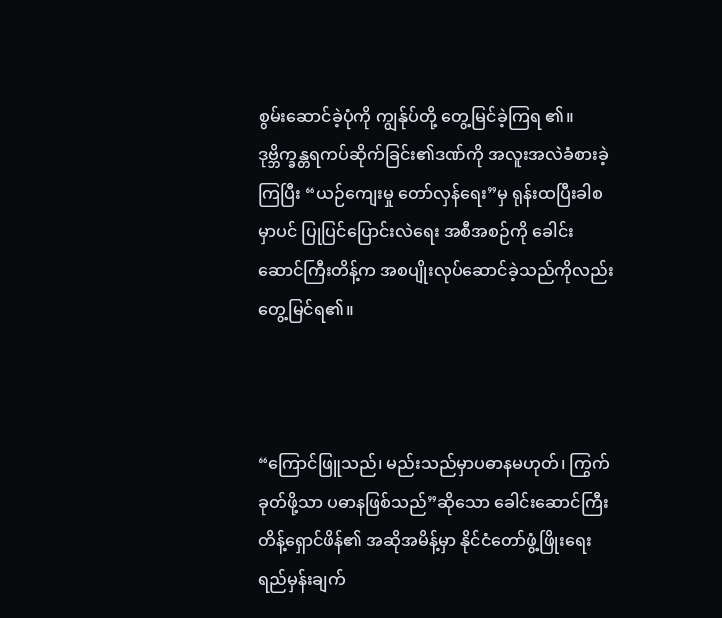စွမ်းဆောင်ခဲ့ပုံကို ကျွန်ုပ်တို့ တွေ့မြင်ခဲ့ကြရ ၏။ ဒုဗ္ဘိက္ခန္တရကပ်ဆိုက်ခြင်း၏ဒဏ်ကို အလူးအလဲခံစားခဲ့ကြပြီး “ယဉ်ကျေးမှု တော်လှန်ရေး”မှ ရုန်းထပြီးခါစမှာပင် ပြုပြင်ပြောင်းလဲရေး အစီအစဉ်ကို ခေါင်းဆောင်ကြီးတိန့်က အစပျိုးလုပ်ဆောင်ခဲ့သည်ကိုလည်း တွေ့မြင်ရ၏။



“ကြောင်ဖြူသည်၊ မည်းသည်မှာပဓာနမဟုတ်၊ ကြွက်ခုတ်ဖို့သာ ပဓာနဖြစ်သည်”ဆိုသော ခေါင်းဆောင်ကြီးတိန့်ရှောင်ဖိန်၏ အဆိုအမိန့်မှာ နိုင်ငံတော်ဖွံ့ဖြိုးရေးရည်မှန်းချက်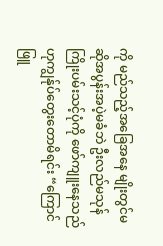ကို မည်သည့်အခြေအနေ မျိုးတွင်မဆိုအပွန်းအပဲ့မခံဘဲ ဦးလည်မသုန် ကြိုးပမ်းသင့်ပုံကို ဖော်ကျူးနေသည်ဟုကျွန်ုပ်တွေးတောမိရင်း “ကြောင် ဖြူ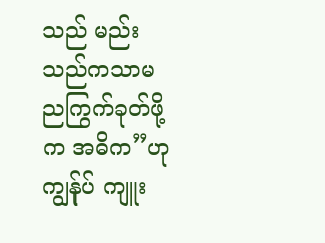သည် မည်းသည်ကသာမညကြွက်ခုတ်ဖို့က အဓိက”ဟု ကျွန်ုပ် ကျူး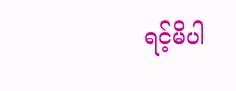ရင့်မိပါ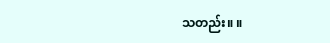သတည်း။ ။